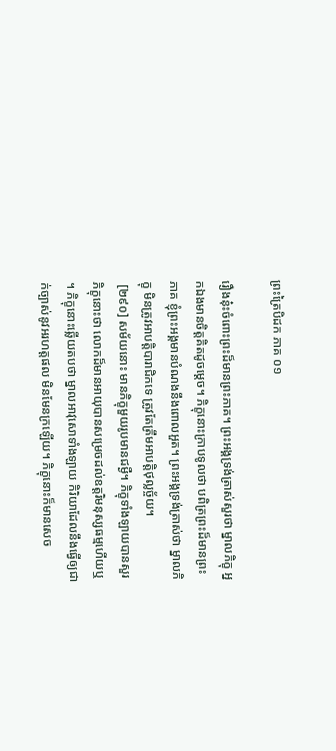ព្រះត្រៃបិដក ភាគ ០១

រឿងនុ៎ះចំពោះព្រះដ៏មានព្រះភាគ។ ព្រះអង្គទ្រង់ត្រាស់សួរថា ម្នាលភិក្ខុ អ្នកឯងមានចិត្តគិតដូចម្តេច។ ភិក្ខុនោះក្រាបទូលថា បពិត្រព្រះដ៏មានព្រះភាគ ខ្ញុំព្រះអង្គមានបំណងនឹងពោលអួត។ ព្រះអង្គទ្រង់ត្រាស់ថា ម្នាលភិក្ខុ មិនត្រូវអាបត្តិបារាជិកទេ ត្រូវតែត្រឹមអាបត្តិថុល្លច្ច័យ។
 [២៩០] សម័យនោះ មានភិក្ខុមួយរូបមានជម្ងឺ។ ភិក្ខុទាំងឡាយបានសួរភិក្ខុនោះថា លោកដ៏មានអាយុបានសម្រេចដល់ឧត្តរិមនុស្សធម្មហើយឬ។ ភិក្ខុនោះឆ្លើយតបថា ម្នាលអាវុសោទាំងឡាយ កិរិយាដែលនឹងធ្វើឲ្យជាក់ច្បាស់នូវអរហត្តផល មិនមែនក្រឡើយ។ ភិក្ខុនោះក៏មានសេច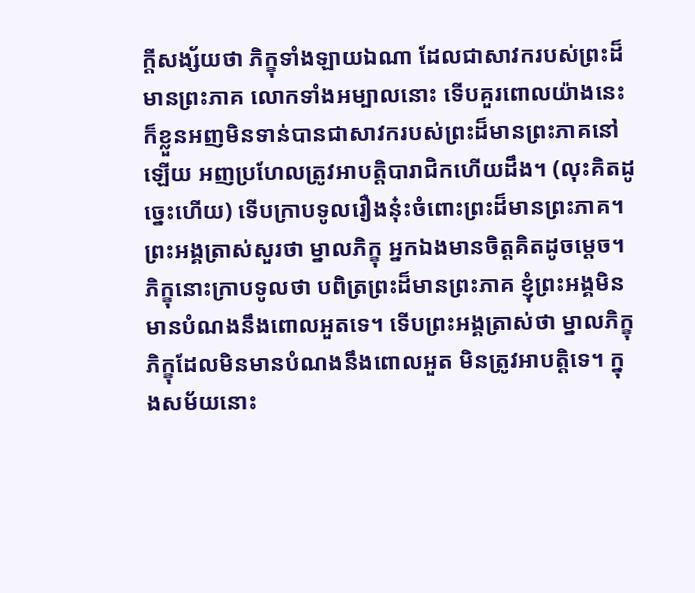ក្តីសង្ស័យថា ភិក្ខុទាំងឡាយឯណា ដែលជាសាវករបស់ព្រះដ៏មានព្រះភាគ លោកទាំងអម្បាលនោះ ទើបគួរពោលយ៉ាងនេះ ក៏ខ្លួនអញមិនទាន់បានជាសាវករបស់ព្រះដ៏មានព្រះភាគនៅឡើយ អញប្រហែលត្រូវអាបត្តិបារាជិកហើយដឹង។ (លុះគិតដូច្នេះហើយ) ទើបក្រាបទូលរឿងនុ៎ះចំពោះព្រះដ៏មានព្រះភាគ។ ព្រះអង្គត្រាស់សួរថា ម្នាលភិក្ខុ អ្នកឯងមានចិត្តគិតដូចម្តេច។ ភិក្ខុនោះក្រាបទូលថា បពិត្រព្រះដ៏មានព្រះភាគ ខ្ញុំព្រះអង្គមិនមានបំណងនឹងពោលអួតទេ។ ទើបព្រះអង្គត្រាស់ថា ម្នាលភិក្ខុ ភិក្ខុដែលមិនមានបំណងនឹងពោលអួត មិនត្រូវអាបត្តិទេ។ ក្នុងសម័យនោះ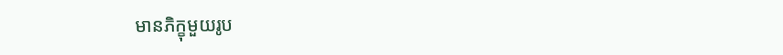មានភិក្ខុមួយរូប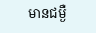មានជម្ងឺ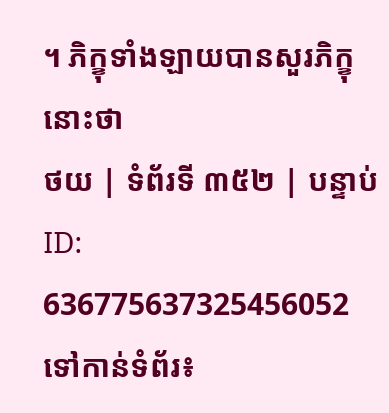។ ភិក្ខុទាំងឡាយបានសួរភិក្ខុនោះថា
ថយ | ទំព័រទី ៣៥២ | បន្ទាប់
ID: 636775637325456052
ទៅកាន់ទំព័រ៖